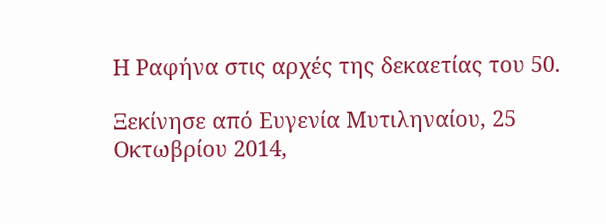Η Ραφήνα στις αρχές της δεκαετίας του 50.

Ξεκίνησε από Ευγενία Μυτιληναίου, 25 Οκτωβρίου 2014,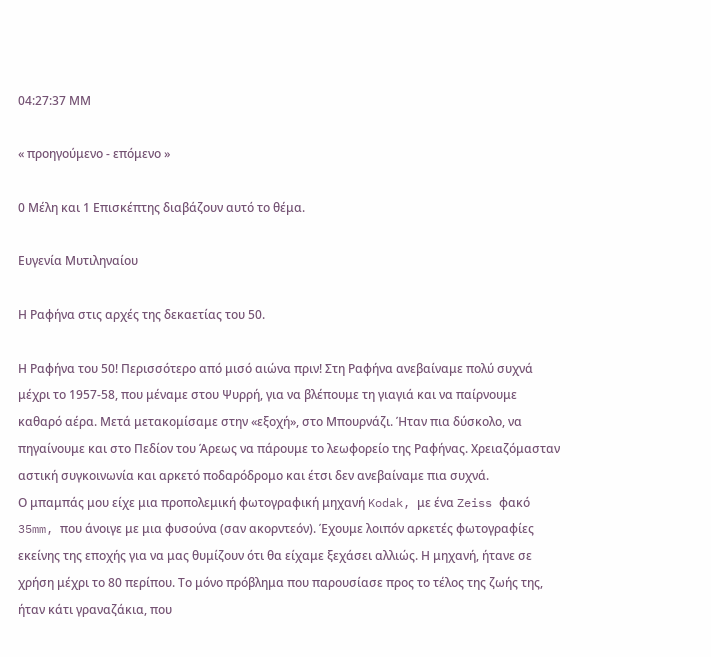04:27:37 ΜΜ

« προηγούμενο - επόμενο »

0 Μέλη και 1 Επισκέπτης διαβάζουν αυτό το θέμα.

Ευγενία Μυτιληναίου

Η Ραφήνα στις αρχές της δεκαετίας του 50.

Η Ραφήνα του 50! Περισσότερο από μισό αιώνα πριν! Στη Ραφήνα ανεβαίναμε πολύ συχνά μέχρι το 1957-58, που μέναμε στου Ψυρρή, για να βλέπουμε τη γιαγιά και να παίρνουμε καθαρό αέρα. Μετά μετακομίσαμε στην «εξοχή», στο Μπουρνάζι. Ήταν πια δύσκολο, να πηγαίνουμε και στο Πεδίον του Άρεως να πάρουμε το λεωφορείο της Ραφήνας. Χρειαζόμασταν αστική συγκοινωνία και αρκετό ποδαρόδρομο και έτσι δεν ανεβαίναμε πια συχνά.
Ο μπαμπάς μου είχε μια προπολεμική φωτογραφική μηχανή Kodak, με ένα Zeiss φακό 35mm, που άνοιγε με μια φυσούνα (σαν ακορντεόν). Έχουμε λοιπόν αρκετές φωτογραφίες εκείνης της εποχής για να μας θυμίζουν ότι θα είχαμε ξεχάσει αλλιώς. Η μηχανή, ήτανε σε χρήση μέχρι το 80 περίπου. Το μόνο πρόβλημα που παρουσίασε προς το τέλος της ζωής της, ήταν κάτι γραναζάκια, που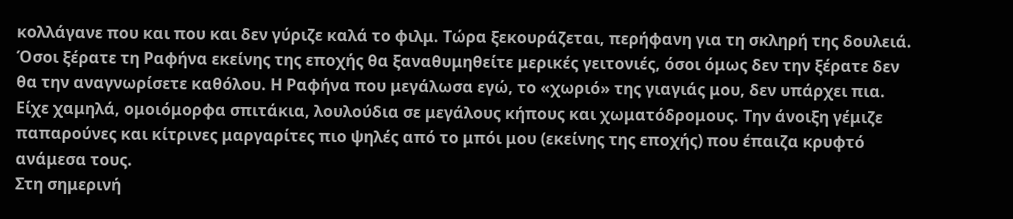κολλάγανε που και που και δεν γύριζε καλά το φιλμ. Τώρα ξεκουράζεται, περήφανη για τη σκληρή της δουλειά.
Όσοι ξέρατε τη Ραφήνα εκείνης της εποχής θα ξαναθυμηθείτε μερικές γειτονιές, όσοι όμως δεν την ξέρατε δεν θα την αναγνωρίσετε καθόλου. Η Ραφήνα που μεγάλωσα εγώ, το «χωριό» της γιαγιάς μου, δεν υπάρχει πια. Είχε χαμηλά, ομοιόμορφα σπιτάκια, λουλούδια σε μεγάλους κήπους και χωματόδρομους. Την άνοιξη γέμιζε παπαρούνες και κίτρινες μαργαρίτες πιο ψηλές από το μπόι μου (εκείνης της εποχής) που έπαιζα κρυφτό ανάμεσα τους.
Στη σημερινή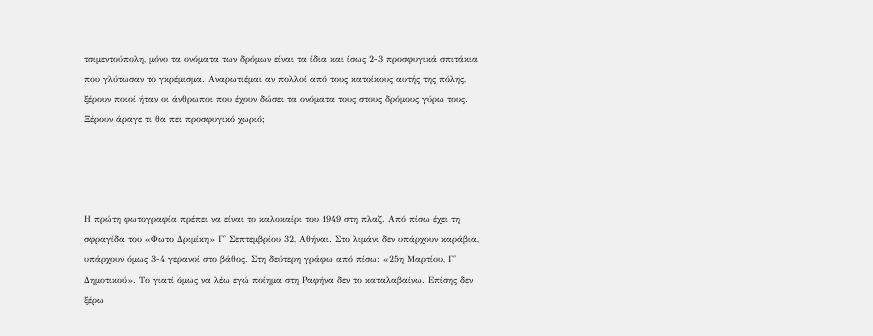τσιμεντούπολη, μόνο τα ονόματα των δρόμων είναι τα ίδια και ίσως 2-3 προσφυγικά σπιτάκια που γλύτωσαν το γκρέμισμα. Αναρωτιέμαι αν πολλοί από τους κατοίκους αυτής της πόλης, ξέρουν ποιοί ήταν οι άνθρωποι που έχουν δώσει τα ονόματα τους στους δρόμους γύρω τους. Ξέρουν άραγε τι θα πει προσφυγικό χωριό;




Η πρώτη φωτογραφία πρέπει να είναι το καλοκαίρι του 1949 στη πλαζ. Από πίσω έχει τη σφραγίδα του «Φωτο Δριμίκη» Γ' Σεπτεμβρίου 32, Αθήναι. Στο λιμάνι δεν υπάρχουν καράβια, υπάρχουν όμως 3-4 γερανοί στο βάθος. Στη δεύτερη γράφω από πίσω: «25η Μαρτίου, Γ' Δημοτικού». Το γιατί όμως να λέω εγώ ποίημα στη Ραφήνα δεν το καταλαβαίνω. Επίσης δεν ξέρω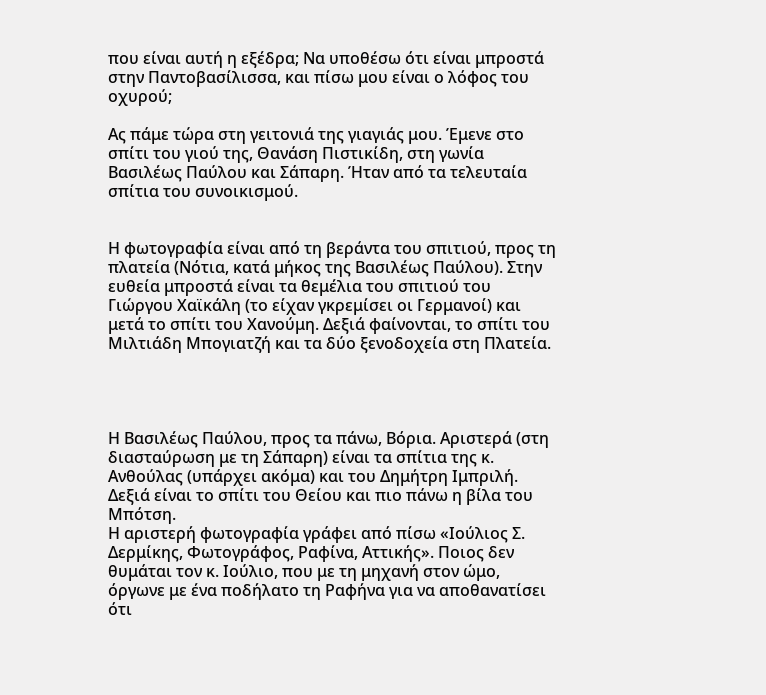που είναι αυτή η εξέδρα; Να υποθέσω ότι είναι μπροστά στην Παντοβασίλισσα, και πίσω μου είναι ο λόφος του οχυρού;

Ας πάμε τώρα στη γειτονιά της γιαγιάς μου. Έμενε στο σπίτι του γιού της, Θανάση Πιστικίδη, στη γωνία Βασιλέως Παύλου και Σάπαρη. Ήταν από τα τελευταία σπίτια του συνοικισμού.


Η φωτογραφία είναι από τη βεράντα του σπιτιού, προς τη πλατεία (Νότια, κατά μήκος της Βασιλέως Παύλου). Στην ευθεία μπροστά είναι τα θεμέλια του σπιτιού του Γιώργου Χαϊκάλη (το είχαν γκρεμίσει οι Γερμανοί) και μετά το σπίτι του Χανούμη. Δεξιά φαίνονται, το σπίτι του Μιλτιάδη Μπογιατζή και τα δύο ξενοδοχεία στη Πλατεία.




Η Βασιλέως Παύλου, προς τα πάνω, Βόρια. Αριστερά (στη διασταύρωση με τη Σάπαρη) είναι τα σπίτια της κ. Ανθούλας (υπάρχει ακόμα) και του Δημήτρη Ιμπριλή. Δεξιά είναι το σπίτι του Θείου και πιο πάνω η βίλα του Μπότση.
Η αριστερή φωτογραφία γράφει από πίσω «Ιούλιος Σ. Δερμίκης, Φωτογράφος, Ραφίνα, Αττικής». Ποιος δεν θυμάται τον κ. Ιούλιο, που με τη μηχανή στον ώμο, όργωνε με ένα ποδήλατο τη Ραφήνα για να αποθανατίσει ότι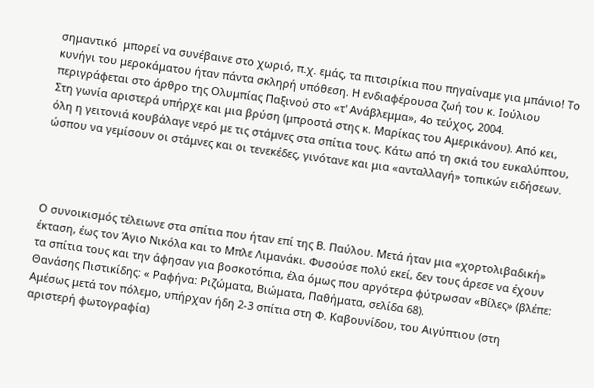σημαντικό  μπορεί να συνέβαινε στο χωριό, π.χ. εμάς, τα πιτσιρίκια που πηγαίναμε για μπάνιο! Το κυνήγι του μεροκάματου ήταν πάντα σκληρή υπόθεση. Η ενδιαφέρουσα ζωή του κ. Ιούλιου περιγράφεται στο άρθρο της Ολυμπίας Παξινού στο «τ' Ανάβλεμμα», 4ο τεύχος, 2004.
Στη γωνία αριστερά υπήρχε και μια βρύση (μπροστά στης κ. Μαρίκας του Αμερικάνου). Από κει, όλη η γειτονιά κουβάλαγε νερό με τις στάμνες στα σπίτια τους. Κάτω από τη σκιά του ευκαλύπτου, ώσπου να γεμίσουν οι στάμνες και οι τενεκέδες, γινότανε και μια «ανταλλαγή» τοπικών ειδήσεων.




Ο συνοικισμός τέλειωνε στα σπίτια που ήταν επί της Β. Παύλου. Μετά ήταν μια «χορτολιβαδική» έκταση, έως τον Άγιο Νικόλα και το Μπλε Λιμανάκι. Φυσούσε πολύ εκεί, δεν τους άρεσε να έχουν τα σπίτια τους και την άφησαν για βοσκοτόπια, έλα όμως που αργότερα φύτρωσαν «Βίλες» (βλέπε: Θανάσης Πιστικίδης: « Ραφήνα: Ριζώματα, Βιώματα, Παθήματα, σελίδα 68).
Αμέσως μετά τον πόλεμο, υπήρχαν ήδη 2-3 σπίτια στη Φ. Καβουνίδου, του Αιγύπτιου (στη αριστερή φωτογραφία)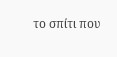το σπίτι που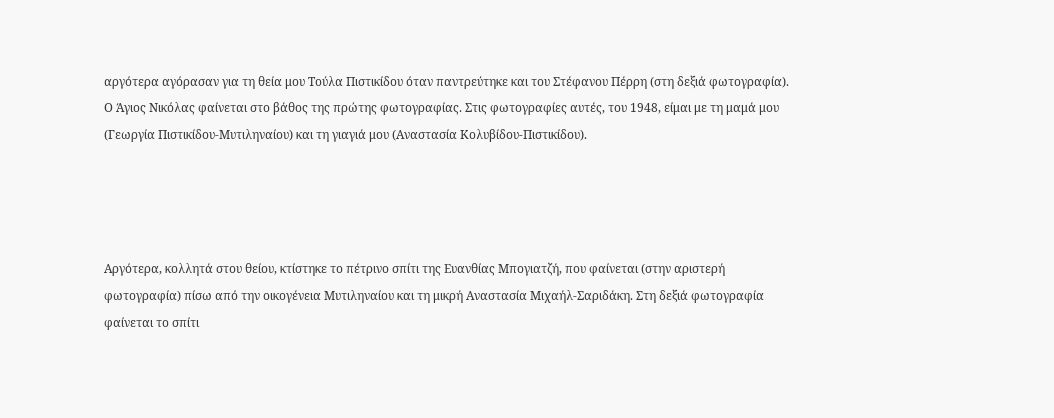αργότερα αγόρασαν για τη θεία μου Τούλα Πιστικίδου όταν παντρεύτηκε και του Στέφανου Πέρρη (στη δεξιά φωτογραφία). Ο Άγιος Νικόλας φαίνεται στο βάθος της πρώτης φωτογραφίας. Στις φωτογραφίες αυτές, του 1948, είμαι με τη μαμά μου (Γεωργία Πιστικίδου-Μυτιληναίου) και τη γιαγιά μου (Αναστασία Κολυβίδου-Πιστικίδου).




Αργότερα, κολλητά στου θείου, κτίστηκε το πέτρινο σπίτι της Ευανθίας Μπογιατζή, που φαίνεται (στην αριστερή φωτογραφία) πίσω από την οικογένεια Μυτιληναίου και τη μικρή Αναστασία Μιχαήλ-Σαριδάκη. Στη δεξιά φωτογραφία φαίνεται το σπίτι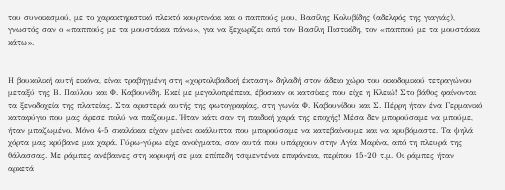του συνοικισμού, με το χαρακτηριστικό πλεκτό κουρτινάκι και ο παππούς μου, Βασίλης Κολυβίδης (αδελφός της γιαγιάς), γνωστός σαν ο «παππούς με τα μουστάκια πάνω», για να ξεχωρίζει από τον Βασίλη Πιστικίδη, τον «παππού με τα μουστάκια κάτω».


Η βουκολική αυτή εικόνα, είναι τραβηγμένη στη «χορτολιβαδική έκταση» δηλαδή στον άδειο χώρο του οικοδομικού τετραγώνου μεταξύ της Β. Παύλου και Φ. Καβουνίδη. Εκεί με μεγαλοπρέπεια, έβοσκαν οι κατσίκες που είχε η Κλειώ! Στο βάθος φαίνονται τα ξενοδοχεία της πλατείας. Στα αριστερά αυτής της φωτογραφίας, στη γωνία Φ. Καβουνίδου και Σ. Πέρρη ήταν ένα Γερμανικό καταφύγιο που μας άρεσε πολύ να παίζουμε. Ήταν κάτι σαν τη παιδική χαρά της εποχής! Μέσα δεν μπορούσαμε να μπούμε, ήταν μπαζωμένο. Μόνο 4-5 σκαλάκια είχαν μείνει ακάλυπτα που μπορούσαμε να κατεβαίνουμε και να κρυβόμαστε. Τα ψηλά χόρτα μας κρύβανε μια χαρά. Γύρω-γύρω είχε ανοίγματα, σαν αυτά που υπάρχουν στην Αγία Μαρίνα, από τη πλευρά της θάλασσας. Με ράμπες ανέβαινες στη κορυφή σε μια επίπεδη τσιμεντένια επιφάνεια, περίπου 15-20 τ.μ. Οι ράμπες ήταν αρκετά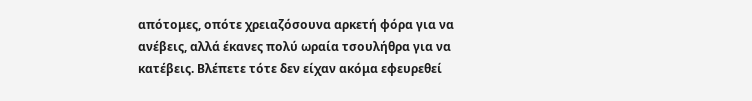απότομες, οπότε χρειαζόσουνα αρκετή φόρα για να ανέβεις, αλλά έκανες πολύ ωραία τσουλήθρα για να κατέβεις. Βλέπετε τότε δεν είχαν ακόμα εφευρεθεί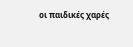οι παιδικές χαρές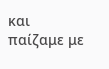και παίζαμε με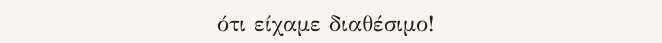ότι είχαμε διαθέσιμο!